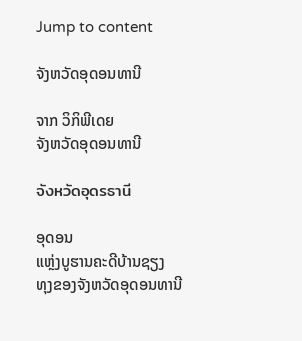Jump to content

ຈັງຫວັດອຸດອນທານີ

ຈາກ ວິກິພີເດຍ
ຈັງຫວັດອຸດອນທານີ

จังหวัดอุดรธานี

ອຸດອນ
ແຫຼ່ງບູຮານຄະດີບ້ານຊຽງ
ທຸງຂອງຈັງຫວັດອຸດອນທານີ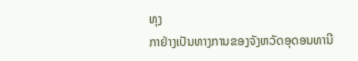ທຸງ
ກາຢ່າງເປັນທາງການຂອງຈັງຫວັດອຸດອນທານີ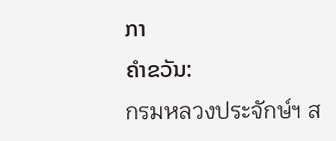ກາ
ຄຳຂວັນ:
กรมหลวงประจักษ์ฯ ส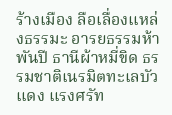ร้างเมือง ลือเลื่องแหล่งธรรมะ อารยธรรมห้าพันปี ธานีผ้าหมี่ขิด ธรรมชาติเนรมิตทะเลบัวแดง แรงศรัท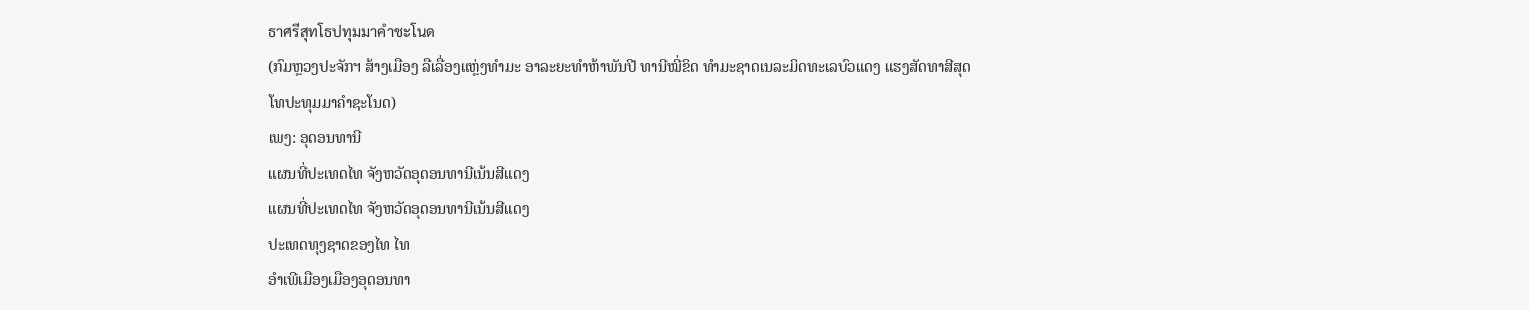ธาศรีสุทโธปทุมมาคำชะโนด
(ກົມຫຼວງປະຈັກຯ ສ້າງເມືອງ ລືເລື່ອງແຫຼ່ງທຳມະ ອາລະຍະທຳຫ້າພັນປີ ທານີໝີ່ຂິດ ທຳມະຊາດເນລະມິດທະເລບົວແດງ ແຮງສັດທາສີສຸດໂທປະທຸມມາຄຳຊະໂນດ)
ເພງ: ອຸດອນທານີ
ແຜນທີ່ປະເທດໄທ ຈັງຫວັດອຸດອນທານີເນ້ນສີແດງ
ແຜນທີ່ປະເທດໄທ ຈັງຫວັດອຸດອນທານີເນ້ນສີແດງ
ປະເທດທຸງຊາດຂອງໄທ ໄທ
ອຳເພີເມືອງເມືອງອຸດອນທາ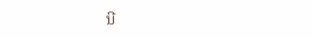ນີ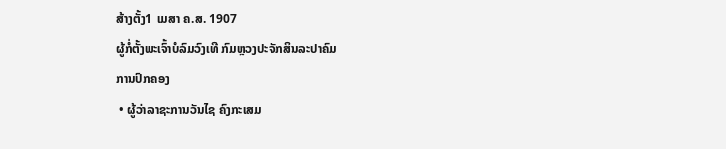ສ້າງຕັ້ງ1 ເມສາ ຄ.ສ. 1907
ຜູ້ກໍ່ຕັ້ງພະເຈົ້າບໍລົມວົງເທີ ກົມຫຼວງປະຈັກສິນລະປາຄົມ
ການປົກຄອງ
 • ຜູ້ວ່າລາຊະການວັນໄຊ ຄົງກະເສມ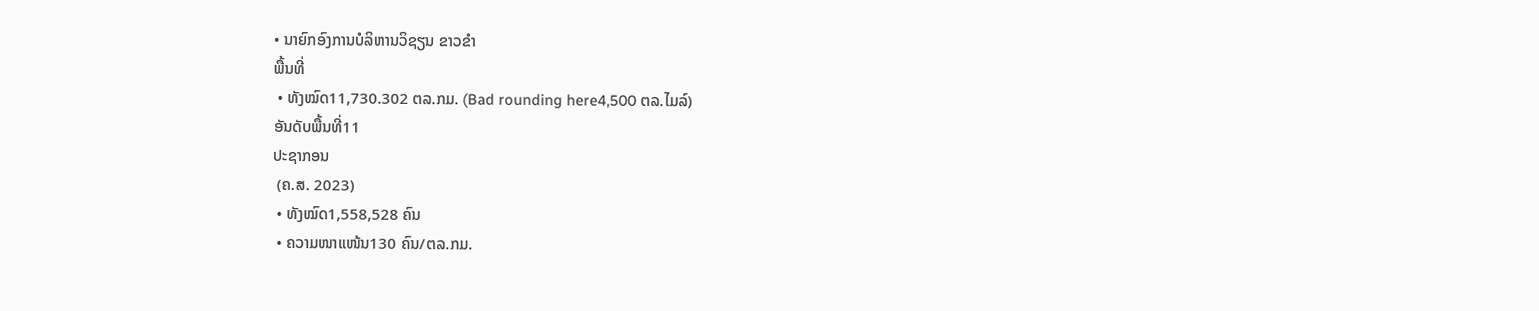• ນາຍົກອົງການບໍລິຫານວິຊຽນ ຂາວຂຳ
ພື້ນທີ່
 • ທັງໝົດ11,730.302 ຕລ.ກມ. (Bad rounding here4,500 ຕລ.ໄມລ໌)
ອັນດັບພື້ນທີ່11
ປະຊາກອນ
 (ຄ.ສ. 2023)
 • ທັງໝົດ1,558,528 ຄົນ
 • ຄວາມໜາແໜ້ນ130 ຄົນ/ຕລ.ກມ.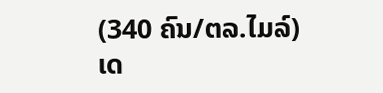(340 ຄົນ/ຕລ.ໄມລ໌)
ເດ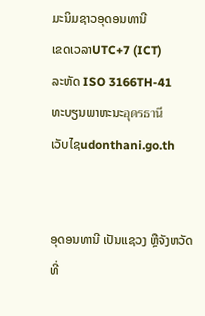ມະນິມຊາວອຸດອນທານີ
ເຂດເວລາUTC+7 (ICT)
ລະຫັດ ISO 3166TH-41
ທະບຽນພາຫະນະอุดรธานี
ເວັບໄຊudonthani.go.th


ອຸດອນທານີ ເປັນແຊວງ ຫຼືຈັງຫວັດ ທີ່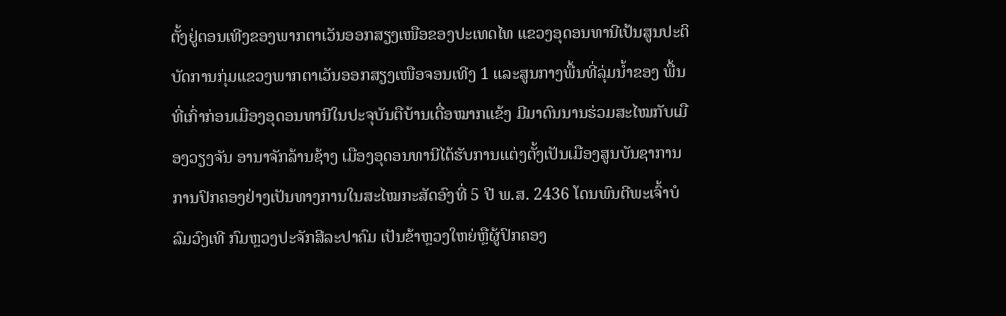ຕັ້ງຢູ່ຕອນເທີງຂອງພາກຕາເວັນອອກສຽງເໜືອຂອງປະເທດໄທ ແຂວງອຸດອນທານີເປ້ນສູນປະຕິບັດການກຸ່ມແຂວງພາກຕາເວັນອອກສຽງເໜືອຈອນເທີງ 1 ແລະສູນກາງພື້ນທີ່ລຸ່ມນ້ຳຂອງ ພື້ນທີ່ເກົ່າກ່ອນເມືອງອຸດອນທານີໃນປະຈຸບັນຕືບ້ານເດື່ອໝາກແຂ້ງ ມີມາດົນນານຮ່ວມສະໄໝກັບເມືອງວຽງຈັນ ອານາຈັກລ້ານຊ້າງ ເມືອງອຸດອນທານີໄດ້ຮັບການແຕ່ງຕັ້ງເປັນເມືອງສູນບັນຊາການການປົກຄອງຢ່າງເປັນທາງການໃນສະໄໝກະສັດອົງທີ່ 5 ປີ ພ.ສ. 2436 ໂດນພົນຕີພະເຈົ້າບໍລົມວົງເທີ ກົມຫຼວງປະຈັກສີລະປາຄົມ ເປັນຂ້າຫຼວງໃຫຍ່ຫຼືຜູ້ປົກຄອງ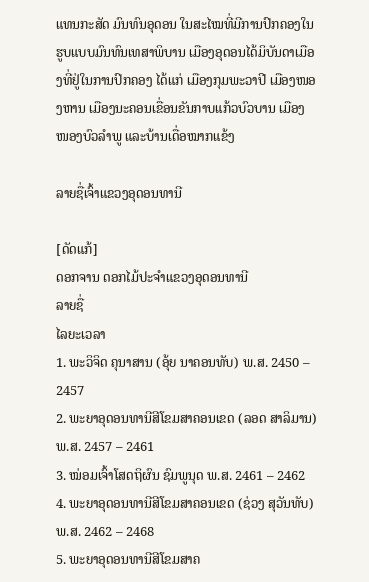ແທນກະສັດ ມົນທົນອຸດອນ ໃນສະໄໝທີ່ມີການປົກຄອງໃນຮູບແບບມົນທົນເທສາພິບານ ເມືອງອຸດອນໄດ້ມິບັນດາເມືອງທີ່ຢູ່ໃນການປົກຄອງ ໄດ້ແກ່ ເມືອງກຸມພະວາປີ ເມືອງໜອງຫານ ເມືອງນະຄອນເຂື່ອນຂັນກາບແກ້ວບົວບານ ເມືອງໜອງບົວລຳພູ ແລະບ້ານເດື່ອໝາກແຂ້ງ

ລາຍຊື່ເຈົ້າແຂວງອຸດອນທານີ

[ດັດແກ້]
ດອກຈານ ດອກໄມ້ປະຈຳແຂວງອຸດອນທານີ
ລາຍຊື່
ໄລຍະເວລາ
1. ພະວິຈິດ ຄຸນາສານ (ອຸ້ຍ ນາຄອນທັບ) ພ.ສ. 2450 – 2457
2. ພະຍາອຸດອນທານີສີໂຂມສາຄອນເຂດ (ລອດ ສາລິມານ) ພ.ສ. 2457 – 2461
3. ໝ່ອມເຈົ້າໂສດຖິຜົນ ຊົມພູນຸດ ພ.ສ. 2461 – 2462
4. ພະຍາອຸດອນທານີສີໂຂມສາຄອນເຂດ (ຊ່ວງ ສຸວັນທັບ) ພ.ສ. 2462 – 2468
5. ພະຍາອຸດອນທານີສີໂຂມສາຄ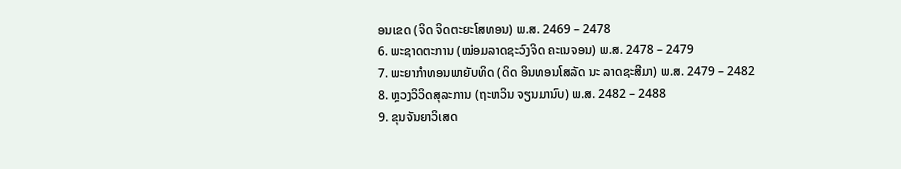ອນເຂດ (ຈິດ ຈິດຕະຍະໂສທອນ) ພ.ສ. 2469 – 2478
6. ພະຊາດຕະການ (ໝ່ອມລາດຊະວົງຈິດ ຄະເນຈອນ) ພ.ສ. 2478 – 2479
7. ພະຍາກຳທອນພາຍັບທິດ (ດິດ ອິນທອນໂສລັດ ນະ ລາດຊະສີມາ) ພ.ສ. 2479 – 2482
8. ຫຼວງວິວິດສຸລະການ (ຖະຫວິນ ຈຽນມານົບ) ພ.ສ. 2482 – 2488
9. ຂຸນຈັນຍາວິເສດ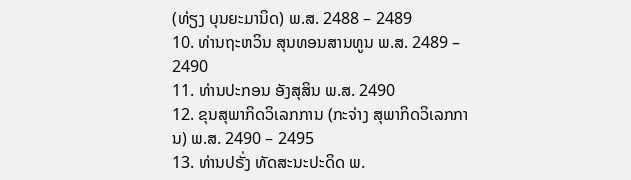(ທ່ຽງ ບຸນຍະມານິດ) ພ.ສ. 2488 – 2489
10. ທ່ານຖະຫວິນ ສຸນທອນສານທູນ ພ.ສ. 2489 – 2490
11. ທ່ານປະກອນ ອັງສຸສິນ ພ.ສ. 2490
12. ຂຸນສຸພາກິດວິເລກການ (ກະຈ່າງ ສຸພາກິດວິເລກການ) ພ.ສ. 2490 – 2495
13. ທ່ານປຣັ່ງ ທັດສະນະປະດິດ ພ.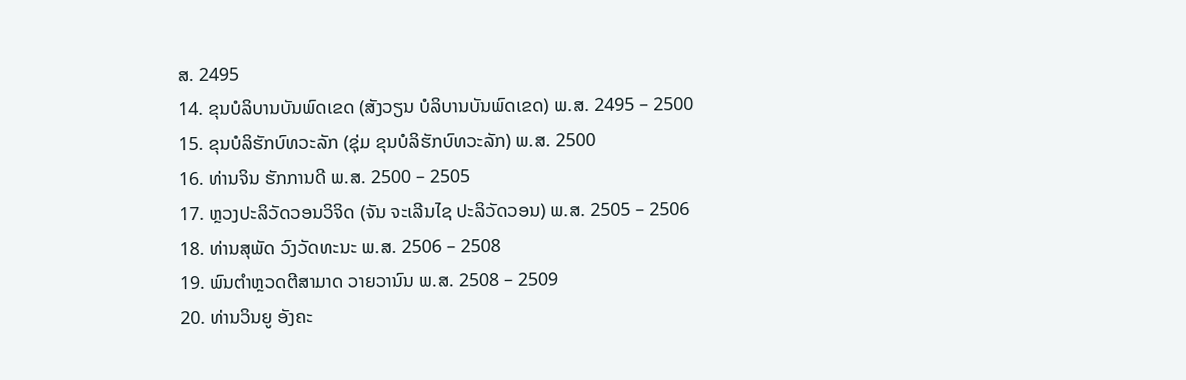ສ. 2495
14. ຂຸນບໍລິບານບັນພົດເຂດ (ສັງວຽນ ບໍລິບານບັນພົດເຂດ) ພ.ສ. 2495 – 2500
15. ຂຸນບໍລິຮັກບົທວະລັກ (ຊຸ່ມ ຂຸນບໍລິຮັກບົທວະລັກ) ພ.ສ. 2500
16. ທ່ານຈິນ ຮັກການດີ ພ.ສ. 2500 – 2505
17. ຫຼວງປະລິວັດວອນວິຈິດ (ຈັນ ຈະເລີນໄຊ ປະລິວັດວອນ) ພ.ສ. 2505 – 2506
18. ທ່ານສຸພັດ ວົງວັດທະນະ ພ.ສ. 2506 – 2508
19. ພົນຕຳຫຼວດຕີສາມາດ ວາຍວານົນ ພ.ສ. 2508 – 2509
20. ທ່ານວິນຍູ ອັງຄະ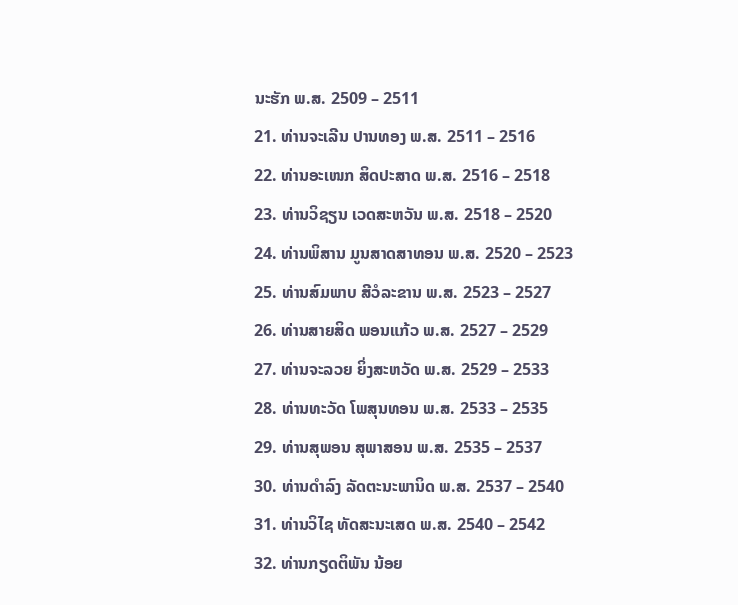ນະຮັກ ພ.ສ. 2509 – 2511
21. ທ່ານຈະເລີນ ປານທອງ ພ.ສ. 2511 – 2516
22. ທ່ານອະເໜກ ສິດປະສາດ ພ.ສ. 2516 – 2518
23. ທ່ານວິຊຽນ ເວດສະຫວັນ ພ.ສ. 2518 – 2520
24. ທ່ານພິສານ ມູນສາດສາທອນ ພ.ສ. 2520 – 2523
25. ທ່ານສົມພາບ ສີວໍລະຂານ ພ.ສ. 2523 – 2527
26. ທ່ານສາຍສິດ ພອນແກ້ວ ພ.ສ. 2527 – 2529
27. ທ່ານຈະລວຍ ຍິ່ງສະຫວັດ ພ.ສ. 2529 – 2533
28. ທ່ານທະວັດ ໂພສຸນທອນ ພ.ສ. 2533 – 2535
29. ທ່ານສຸພອນ ສຸພາສອນ ພ.ສ. 2535 – 2537
30. ທ່ານດຳລົງ ລັດຕະນະພານິດ ພ.ສ. 2537 – 2540
31. ທ່ານວິໄຊ ທັດສະນະເສດ ພ.ສ. 2540 – 2542
32. ທ່ານກຽດຕິພັນ ນ້ອຍ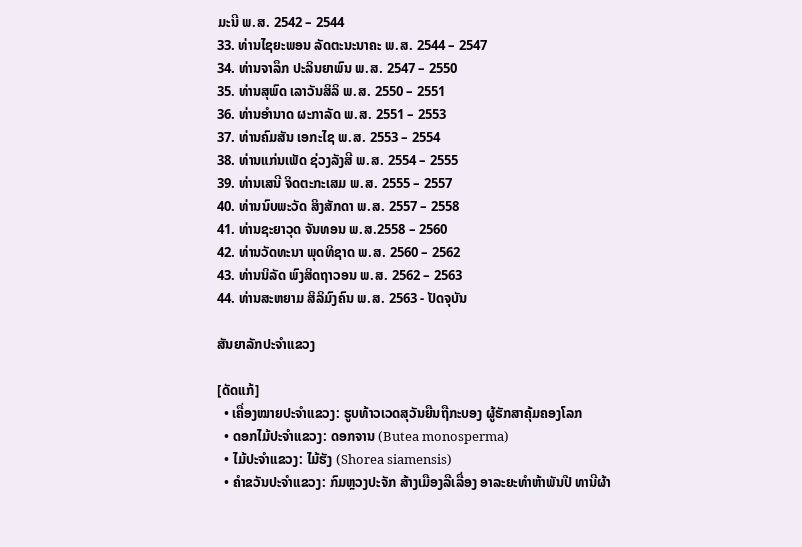ມະນີ ພ.ສ. 2542 – 2544
33. ທ່ານໄຊຍະພອນ ລັດຕະນະນາຄະ ພ.ສ. 2544 – 2547
34. ທ່ານຈາລຶກ ປະລິນຍາພົນ ພ.ສ. 2547 – 2550
35. ທ່ານສຸພົດ ເລາວັນສິລິ ພ.ສ. 2550 – 2551
36. ທ່ານອຳນາດ ຜະກາລັດ ພ.ສ. 2551 – 2553
37. ທ່ານຄົມສັນ ເອກະໄຊ ພ.ສ. 2553 – 2554
38. ທ່ານແກ່ນເພັດ ຊ່ວງລັງສີ ພ.ສ. 2554 – 2555
39. ທ່ານເສນີ ຈິດຕະກະເສມ ພ.ສ. 2555 – 2557
40. ທ່ານນົບພະວັດ ສິງສັກດາ ພ.ສ. 2557 – 2558
41. ທ່ານຊະຍາວຸດ ຈັນທອນ ພ.ສ.2558 – 2560
42. ທ່ານວັດທະນາ ພຸດທິຊາດ ພ.ສ. 2560 – 2562
43. ທ່ານນິລັດ ພົງສິດຖາວອນ ພ.ສ. 2562 – 2563
44. ທ່ານສະຫຍາມ ສິລິມົງຄົນ ພ.ສ. 2563 - ປັດຈຸບັນ

ສັນຍາລັກປະຈຳແຂວງ

[ດັດແກ້]
  • ເຄື່ອງໝາຍປະຈຳແຂວງ: ຮູບທ້າວເວດສຸວັນຍືນຖືກະບອງ ຜູ້ຮັກສາຄຸ້ມຄອງໂລກ
  • ດອກໄມ້ປະຈຳແຂວງ: ດອກຈານ (Butea monosperma)
  • ໄມ້ປະຈຳແຂວງ: ໄມ້ຮັງ (Shorea siamensis)
  • ຄຳຂວັນປະຈຳແຂວງ: ກົມຫຼວງປະຈັກ ສ້າງເມືອງລືເລື່ອງ ອາລະຍະທຳຫ້າພັນປີ ທານີຜ້າ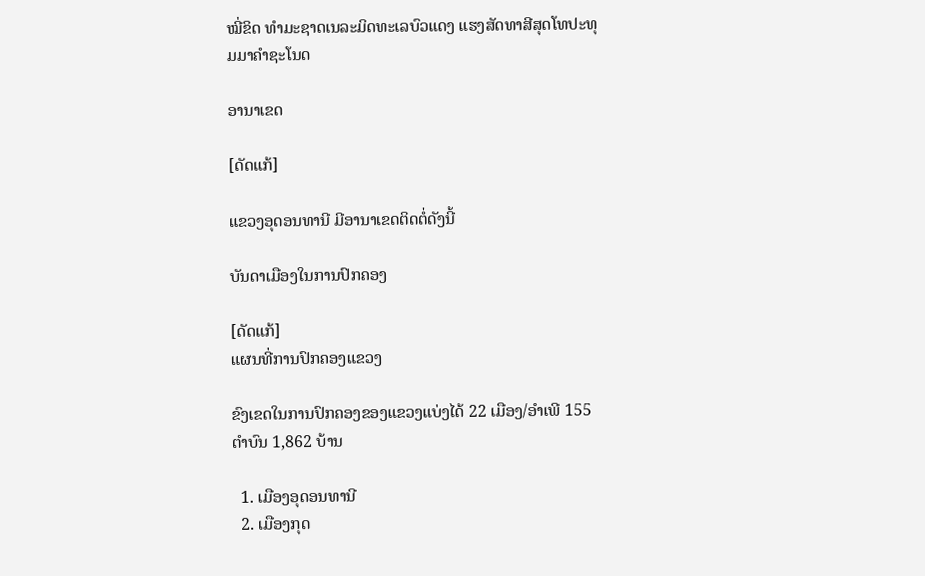ໝີ່ຂິດ ທຳມະຊາດເນລະມິດທະເລບົວແດງ ແຮງສັດທາສີສຸດໂທປະທຸມມາຄຳຊະໂນດ

ອານາເຂດ

[ດັດແກ້]

ແຂວງອຸດອນທານີ ມີອານາເຂດຕິດຕໍ່ດັງນີ້

ບັນດາເມືອງໃນການປົກຄອງ

[ດັດແກ້]
ແຜນທີ່ການປົກຄອງແຂວງ

ຂົງເຂດໃນການປົກຄອງຂອງແຂວງແບ່ງໄດ້ 22 ເມືອງ/ອຳເພີ 155 ຕຳບົນ 1,862 ບ້ານ

  1. ເມືອງອຸດອນທານີ
  2. ເມືອງກຸດ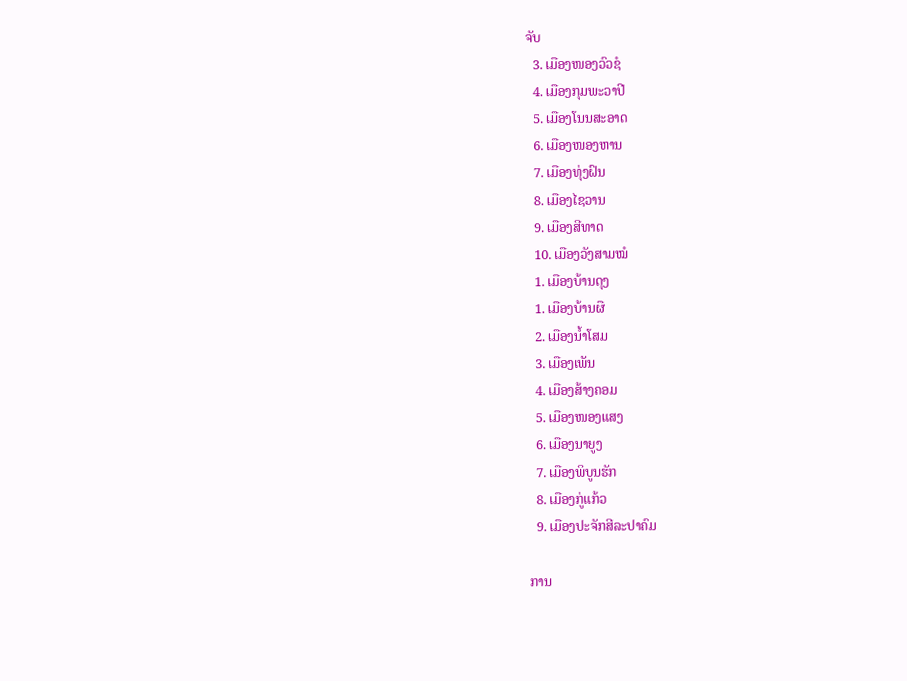ຈັບ
  3. ເມືອງໜອງວົວຊໍ
  4. ເມືອງກຸມພະວາປີ
  5. ເມືອງໂນນສະອາດ
  6. ເມືອງໜອງຫານ
  7. ເມືອງທຸ່ງຝົນ
  8. ເມືອງໄຊວານ
  9. ເມືອງສີທາດ
  10. ເມືອງວັງສາມໝໍ
  1. ເມືອງບ້ານດຸງ
  1. ເມືອງບ້ານຜື
  2. ເມືອງນ້ຳໂສມ
  3. ເມືອງເພັນ
  4. ເມືອງສ້າງຄອມ
  5. ເມືອງໜອງແສງ
  6. ເມືອງນາຍູງ
  7. ເມືອງພິບູນຮັກ
  8. ເມືອງກູ່ແກ້ວ
  9. ເມືອງປະຈັກສີລະປາຄົມ

ການ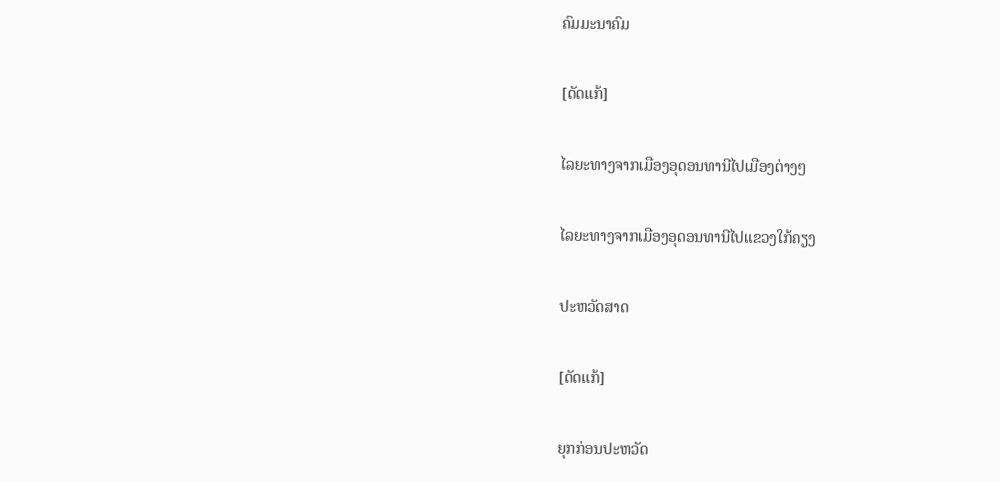ຄົມມະນາຄົມ

[ດັດແກ້]

ໄລຍະທາງຈາກເມືອງອຸດອນທານີໄປເມືອງຕ່າງໆ

ໄລຍະທາງຈາກເມືອງອຸດອນທານີໄປແຂວງໃກ້ຄຽງ

ປະຫວັດສາດ

[ດັດແກ້]

ຍຸກກ່ອນປະຫວັດ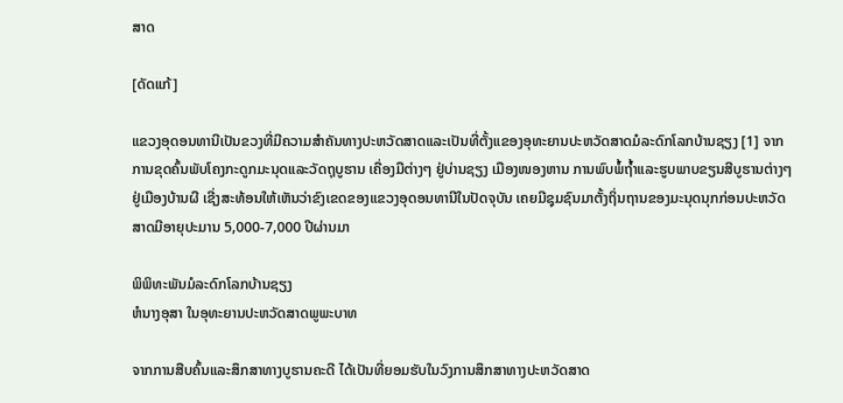ສາດ

[ດັດແກ້]

ແຂວງອຸດອນທານີເປັນຂວງທີ່ມີຄວາມສຳຄັນທາງປະຫວັດສາດແລະເປັນທີ່ຕັ້ງແຂອງອຸທະຍານປະຫວັດສາດມໍລະດົກໂລກບ້ານຊຽງ [1] ຈາກການຂຸດຄົ້ນພັບໂຄງກະດູກມະນຸດແລະວັດຖຸບູຮານ ເຄື່ອງມືຕ່າງໆ ຢູ່ບ່ານຊຽງ ເມືອງໜອງຫານ ການພົບພໍ້ຖ້ຳແລະຮູບພາບຂຽນສີບູຮານຕ່າງໆ ຢູ່ເມືອງບ້ານຜື ເຊີ່ງສະທ້ອນໃຫ້ເຫັນວ່າຂົງເຂດຂອງແຂວງອຸດອນທານີໃນປັດຈຸບັນ ເຄຍມີຊຸມຊົນມາຕັ້ງຖິ່ນຖານຂອງມະນຸດນຸກກ່ອນປະຫວັດສາດມີອາຍຸປະມານ 5,000-7,000 ປີຜ່ານມາ

ພິພິທະພັນມໍລະດົກໂລກບ້ານຊຽງ
ຫໍນາງອຸສາ ໃນອຸທະຍານປະຫວັດສາດພູພະບາທ

ຈາກການສືບຄົ້ນແລະສຶກສາທາງບູຮານຄະດີ ໄດ້ເປັນທີ່ຍອມຮັບໃນວົງການສຶກສາທາງປະຫວັດສາດ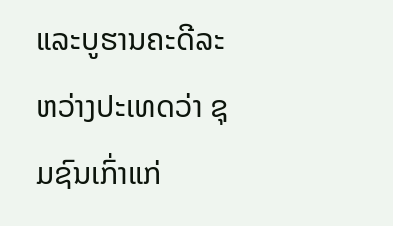ແລະບູຮານຄະດີລະຫວ່າງປະເທດວ່າ ຊຸມຊົນເກົ່າແກ່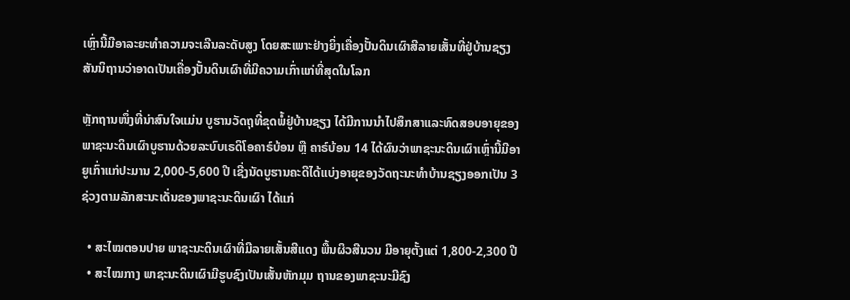ເຫຼົ່ານີ້ມີອາລະຍະທຳຄວາມຈະເລີນລະດັບສູງ ໂດຍສະເພາະຢ່າງຍິ່ງເຄື່ອງປັ້ນດິນເຜົາສີລາຍເສັ້ນທີ່ຢູ່ບ້ານຊຽງ ສັນນິຖານວ່າອາດເປັນເຄື່ອງປັ້ນດິນເຜົາທີ່ມີຄວາມເກົ່າແກ່ທີ່ສຸດໃນໂລກ

ຫຼັກຖານໜຶ່ງທີ່ນ່າສົນໃຈແມ່ນ ບູຮານວັດຖຸທີ່ຂຸດພໍ້ຢູ່ບ້ານຊຽງ ໄດ້ມີການນຳໄປສຶກສາແລະທົດສອບອາຍຸຂອງພາຊະນະດິນເຜົາບູຮານດ້ວຍລະບົບເຣດິໂອຄາຣ໌ບ້ອນ ຫຼື ຄາຣ໌ບ້ອນ 14 ໄດ້ຜົນວ່າພາຊະນະດິນເຜົາເຫຼົ່ານີ້ມີອາຍູເກົ່າແກ່ປະມານ 2,000-5,600 ປີ ເຊີ່ງນັດບູຮານຄະດີໄດ້ແບ່ງອາຍຸຂອງວັດຖະນະທຳບ້ານຊຽງອອກເປັນ 3 ຊ່ວງຕາມລັກສະນະເດັ່ນຂອງພາຊະນະດິນເຜົາ ໄດ້ແກ່

  • ສະໄໝຕອນປາຍ ພາຊະນະດິນເຜົາທີ່ມີລາຍເສັ້ນສີແດງ ພື້ນຜິວສີນວນ ມີອາຍຸຕັ້ງແຕ່ 1,800-2,300 ປີ
  • ສະໄໝກາງ ພາຊະນະດິນເຜົາມີຮູບຊົງເປັນເສັ້ນຫັກມຸມ ຖານຂອງພາຊະນະມີຊົງ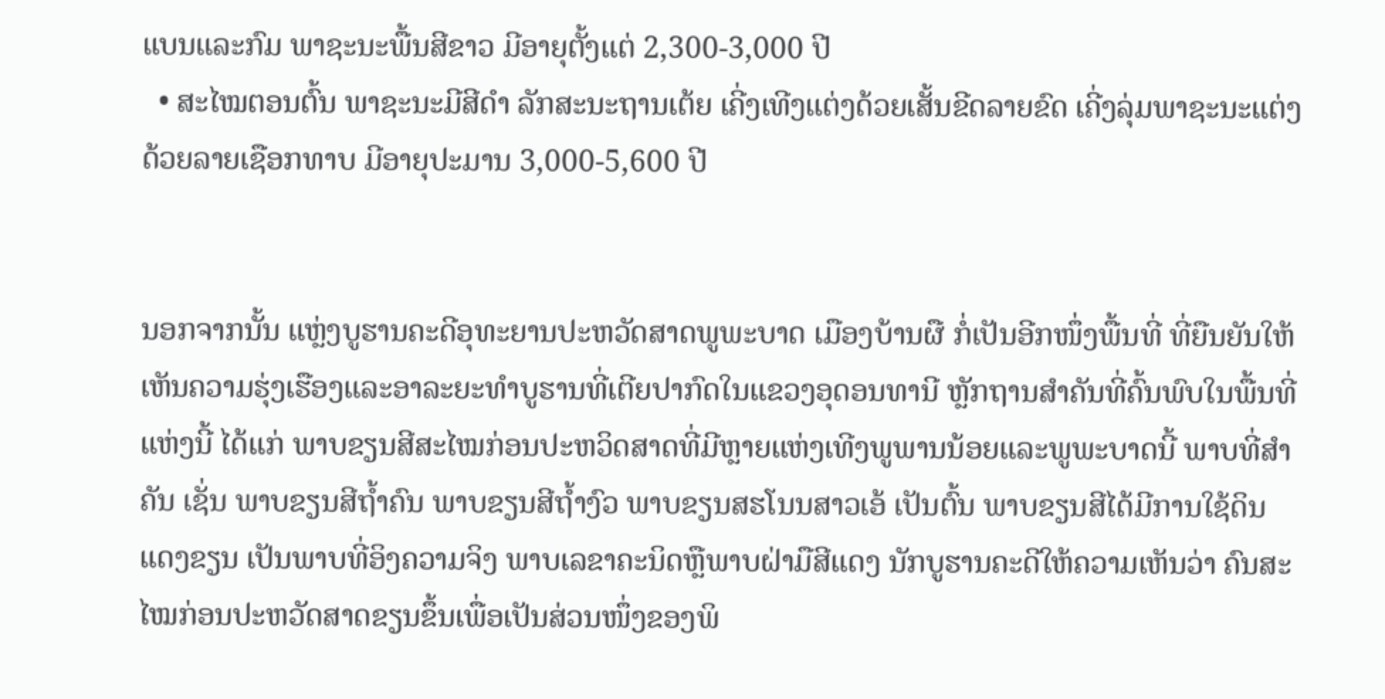ແບນແລະກົມ ພາຊະນະພື້ນສີຂາວ ມີອາຍຸຕັ້ງແຕ່ 2,300-3,000 ປີ
  • ສະໄໝຕອນຕົ້ນ ພາຊະນະມີສີດຳ ລັກສະນະຖານເຕ້ຍ ເຄີ່ງເທີງແຕ່ງດ້ວຍເສັ້ນຂີດລາຍຂົດ ເຄີ່ງລຸ່ມພາຊະນະແຕ່ງດ້ວຍລາຍເຊືອກທາບ ມີອາຍຸປະມານ 3,000-5,600 ປີ


ນອກຈາກນັ້ນ ແຫຼ່ງບູຮານຄະດີອຸທະຍານປະຫວັດສາດພູພະບາດ ເມືອງບ້ານຜື ກໍ່ເປັນອີກໜຶ່ງພື້ນທີ່ ທີ່ຍືນຍັນໃຫ້ເຫັນຄວາມຮຸ່ງເຮືອງແລະອາລະຍະທຳບູຮານທີ່ເຕີຍປາກົດໃນແຂວງອຸດອນທານີ ຫຼັກຖານສຳຄັນທີ່ຄົ້ນພົບໃນພື້ນທີ່ແຫ່ງນີ້ ໄດ້ແກ່ ພາບຂຽນສີສະໄໝກ່ອນປະຫວິດສາດທີ່ມີຫຼາຍແຫ່ງເທີງພູພານນ້ອຍແລະພູພະບາດນີ້ ພາບທີ່ສຳຄັນ ເຊັ່ນ ພາບຂຽນສີຖ້ຳຄົນ ພາບຂຽນສີຖ້ຳງົວ ພາບຂຽນສຮໂນນສາວເອ້ ເປັນຕົ້ນ ພາບຂຽນສີໄດ້ມີການໃຊ້ດິນແດງຂຽນ ເປັນພາບທີ່ອິງຄວາມຈິງ ພາບເລຂາຄະນິດຫຼືພາບຝ່າມືສີແດງ ນັກບູຮານຄະດີໃຫ້ຄວາມເຫັນວ່າ ຄົນສະໄໝກ່ອນປະຫວັດສາດຂຽນຂຶ້ນເພື່ອເປັນສ່ວນໜຶ່ງຂອງພິ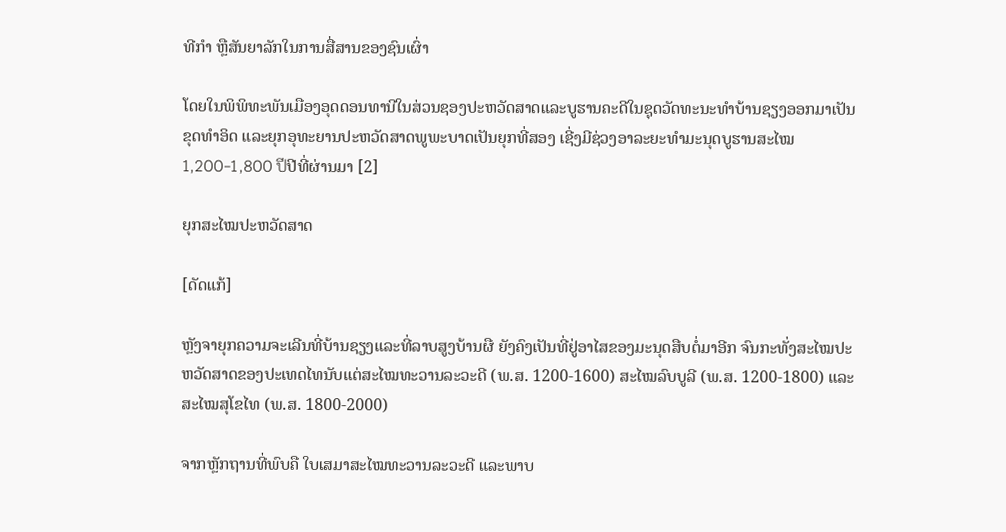ທີກຳ ຫຼືສັນຍາລັກໃນການສື່ສານຂອງຊົນເຜົ່າ

ໂດຍໃນພິພິທະພັນເມືອງອຸດດອນທານີໃນສ່ວນຊອງປະຫວັດສາດແລະບູຮານຄະດີໃນຊຸດວັດທະນະທຳບ້ານຊຽງອອກມາເປັນຂຸດທຳອິດ ແລະຍຸກອຸທະຍານປະຫວັດສາດພູພະບາດເປັນຍຸກທີ່ສອງ ເຊີ່ງມີຊ່ວງອາລະຍະທຳມະນຸດບູຮານສະໄໝ 1,200-1,800 ปีປີທີ່ຜ່ານມາ [2]

ຍຸກສະໄໝປະຫວັດສາດ

[ດັດແກ້]

ຫຼັງຈາຍຸກຄວາມຈະເລີນທີ່ບ້ານຊຽງແລະທີ່ລາບສູງບ້ານຜື ຍັງຄົງເປັນທີ່ຢູ່ອາໄສຂອງມະນຸດສືບຕໍ່ມາອີກ ຈົນກະທັ່ງສະໄໝປະຫວັດສາດຂອງປະເທດໄທນັບແຕ່ສະໄໝທະວານລະວະດີ (ພ.ສ. 1200-1600) ສະໄໝລົບບູລີ (ພ.ສ. 1200-1800) ແລະສະໄໝສຸໂຂໄທ (ພ.ສ. 1800-2000)

ຈາກຫຼັກຖານທີ່ພົບຄື ໃບເສມາສະໄໝທະວານລະວະດີ ແລະພາບ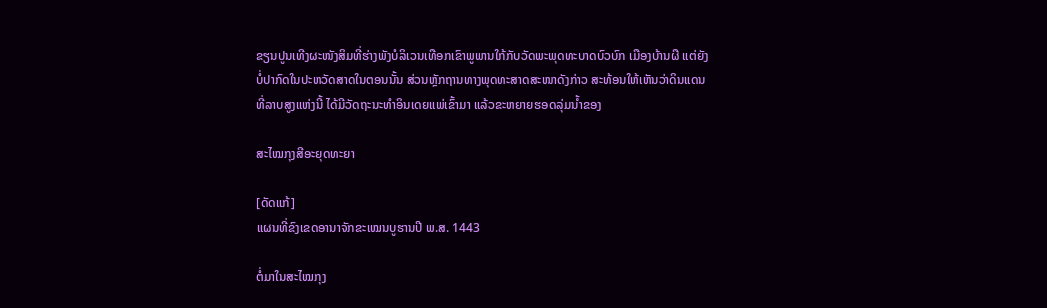ຂຽນປູນເທີງຜະໜັງສິມທີ່ຮ່າງພັງບໍລິເວນເທືອກເຂົາພູພານໃກ້ກັບວັດພະພຸດທະບາດບົວບົກ ເມືອງບ້ານຜື ແຕ່ຍັງບໍ່ປາກົດໃນປະຫວັດສາດໃນຕອນນັ້ນ ສ່ວນຫຼັກຖານທາງພຸດທະສາດສະໜາດັງກ່າວ ສະທ້ອນໃຫ້ເຫັນວ່າດິນແດນທີ່ລາບສູງແຫ່ງນີ້ ໄດ້ມີວັດຖະນະທຳອິນເດຍແພ່ເຂົ້າມາ ແລ້ວຂະຫຍາຍຮອດລຸ່ມນ້ຳຂອງ

ສະໄໝກຸງສີອະຍຸດທະຍາ

[ດັດແກ້]
ແຜນທີ່ຂົງເຂດອານາຈັກຂະເໝນບູຮານປີ ພ.ສ. 1443

ຕໍ່ມາໃນສະໄໝກຸງ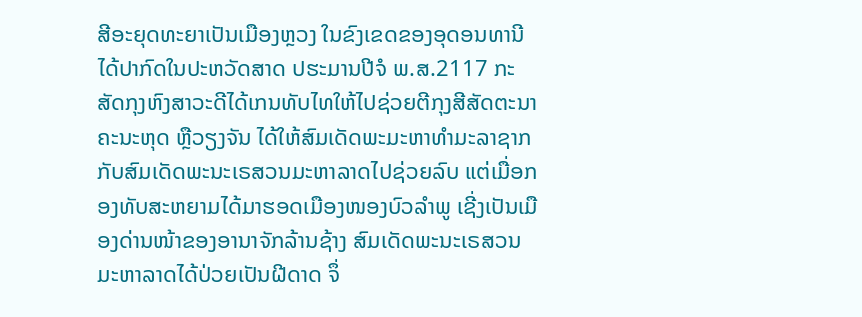ສີອະຍຸດທະຍາເປັນເມືອງຫຼວງ ໃນຂົງເຂດຂອງອຸດອນທານີໄດ້ປາກົດໃນປະຫວັດສາດ ປຮະມານປີຈໍ ພ.ສ.2117 ກະສັດກຸງຫົງສາວະດີໄດ້ເກນທັບໄທໃຫ້ໄປຊ່ວຍຕີກຸງສີສັດຕະນາຄະນະຫຸດ ຫຼືວຽງຈັນ ໄດ້ໃຫ້ສົມເດັດພະມະຫາທຳມະລາຊາກກັບສົມເດັດພະນະເຣສວນມະຫາລາດໄປຊ່ວຍລົບ ແຕ່ເມື່ອກອງທັບສະຫຍາມໄດ້ມາຮອດເມືອງໜອງບົວລຳພູ ເຊີ່ງເປັນເມືອງດ່ານໜ້າຂອງອານາຈັກລ້ານຊ້າງ ສົມເດັດພະນະເຣສວນມະຫາລາດໄດ້ປ່ວຍເປັນຝີດາດ ຈຶ່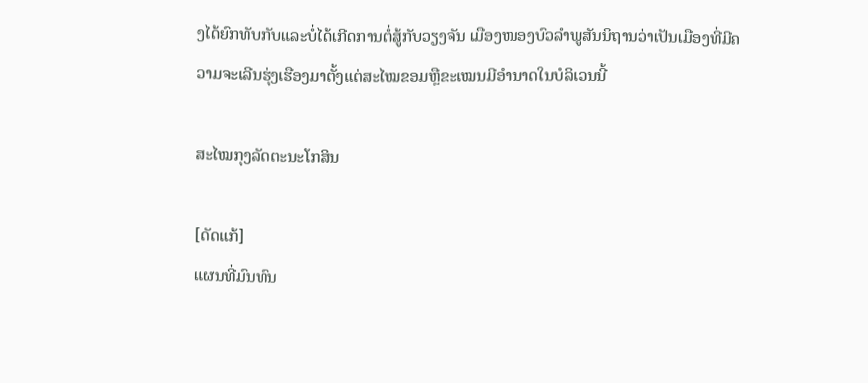ງໄດ້ຍົກທັບກັບແລະບໍ່ໄດ້ເກີດການຕໍ່ສູ້ກັບວຽງຈັນ ເມືອງໜອງບົວລຳພູສັນນິຖານວ່າເປັນເມືອງທີ່ມີຄວາມຈະເລີນຮຸ່ງເຮືອງມາຕັ້ງແຕ່ສະໄໝຂອມຫຼືຂະເໝນມີອຳນາດໃນບໍລິເວນນີ້

ສະໄໝກຸງລັດຕະນະໂກສິນ

[ດັດແກ້]
ແຜນທີ່ມົນທົນ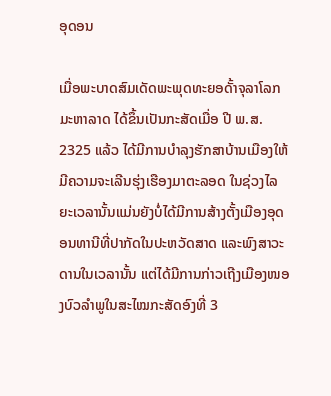ອຸດອນ

ເມື່ອພະບາດສົມເດັດພະພຸດທະຍອດັ້າຈຸລາໂລກມະຫາລາດ ໄດ້ຂຶ້ນເປັນກະສັດເມື່ອ ປີ ພ.ສ. 2325 ແລ້ວ ໄດ້ມີການບຳລຸງຮັກສາບ້ານເມືອງໃຫ້ມີຄວາມຈະເລີນຮຸ່ງເຮືອງມາຕະລອດ ໃນຊ່ວງໄລຍະເວລານັ້ນແມ່ນຍັງບໍ່ໄດ້ມີການສ້າງຕັ້ງເມືອງອຸດອນທານີທີ່ປາກັດໃນປະຫວັດສາດ ແລະພົງສາວະດານໃນເວລານັ້ນ ແຕ່ໄດ້ມີການກ່າວເຖີງເມືອງໜອງບົວລຳພູໃນສະໄໝກະສັດອົງທີ່ 3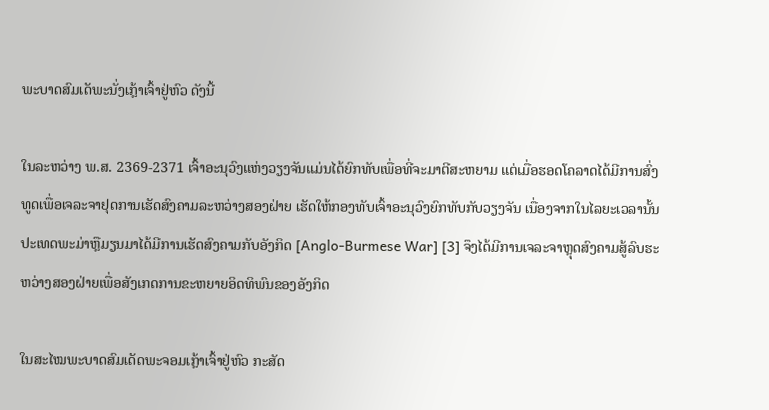ພະບາດສົມເດັພະນັ່ງເກຼ້າເຈົ້າຢູ່ຫົວ ດັງນີ້

ໃນລະຫວ່າງ ພ.ສ. 2369-2371 ເຈົ້າອະນຸວົງແຫ່ງວຽງຈັນແມ່ນໄດ້ຍົກທັບເພື່ອທີ່ຈະມາຕີສະຫຍາມ ແຕ່ເມື່ອຮອດໂຄລາດໄດ້ມີການສົ່ງທູດເພື່ອເຈລະຈາຢຸດການເຮັດສົງຄາມລະຫວ່າງສອງຝ່າຍ ເຮັດໃຫ້ກອງທັບເຈົ້າອະນຸວົງຍົກທັບກັບວຽງຈັນ ເນື່ອງຈາກໃນໄລຍະເວລານັ້ນປະເທດພະມ່າຫຼືມຽນມາໄດ້ມີການເຮັດສົງຄາມກັບອັງກິດ [Anglo-Burmese War] [3] ຈຶງໄດ້ມີການເຈລະຈາຫຼຸດສົງຄາມສູ້ລົບຮະຫວ່າງສອງຝ່າຍເພື່ອສັງເກດການຂະຫຍາຍອິດທິພົນຂອງອັງກິດ

ໃນສະໄໝພະບາດສົມເດັດພະຈອມເກຼ້າເຈົ້າຢູ່ຫົວ ກະສັດ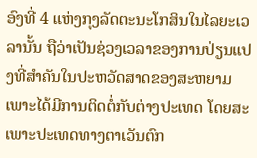ອົງທີ່ 4 ແຫ່ງກຸງລັດຕະນະໂກສິນໃນໄລຍະເວລານັ້ນ ຖືວ່າເປັນຊ່ວງເວລາຂອງການປ່ຽນແປງທີ່ສຳຄັນໃນປະຫວັດສາດຂອງສະຫຍາມ ເພາະໄດ້ມີການຕິດຕໍ່ກັບຕ່າງປະເທດ ໂດຍສະເພາະປະເທດທາງຕາເວັນຕົກ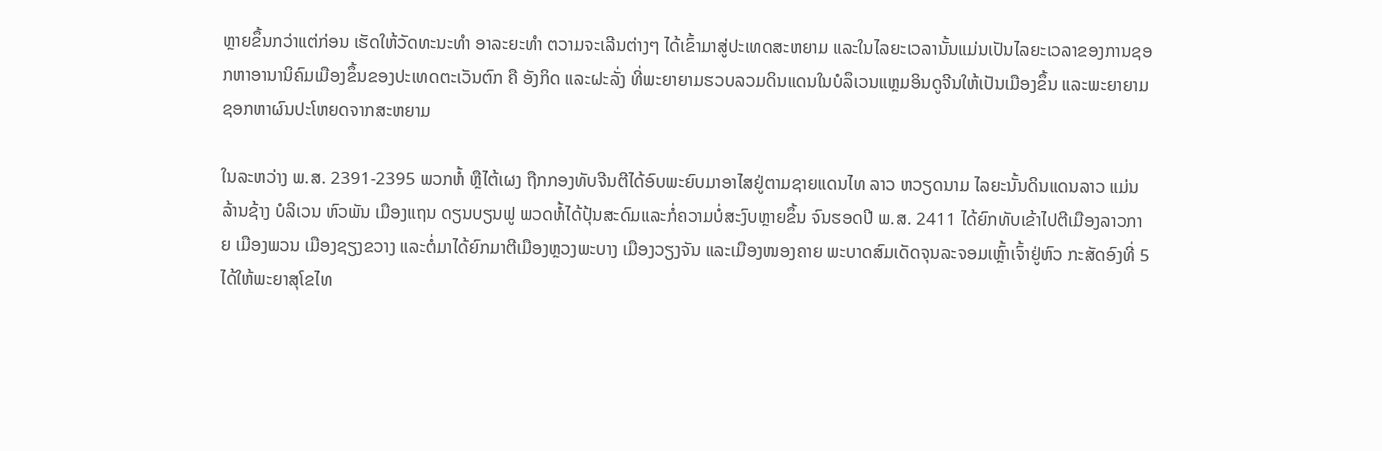ຫຼາຍຂຶ້ນກວ່າແຕ່ກ່ອນ ເຮັດໃຫ້ວັດທະນະທຳ ອາລະຍະທຳ ຕວາມຈະເລີນຕ່າງໆ ໄດ້ເຂົ້າມາສູ່ປະເທດສະຫຍາມ ແລະໃນໄລຍະເວລານັ້ນແມ່ນເປັນໄລຍະເວລາຂອງການຊອກຫາອານານິຄົມເມືອງຂຶ້ນຂອງປະເທດຕະເວັນຕົກ ຄື ອັງກິດ ແລະຝະລັ່ງ ທີ່ພະຍາຍາມຮວບລວມດິນແດນໃນບໍລຶເວນແຫຼມອິນດູຈີນໃຫ້ເປັນເມືອງຂຶ້ນ ແລະພະຍາຍາມຊອກຫາຜົນປະໂຫຍດຈາກສະຫຍາມ

ໃນລະຫວ່າງ ພ.ສ. 2391-2395 ພວກຫໍ້ ຫຼືໄຕ້ເຜງ ຖືກກອງທັບຈີນຕີໄດ້ອົບພະຍົບມາອາໄສຢູ່ຕາມຊາຍແດນໄທ ລາວ ຫວຽດນາມ ໄລຍະນັ້ນດິນແດນລາວ ແມ່ນ ລ້ານຊ້າງ ບໍລິເວນ ຫົວພັນ ເມືອງແຖນ ດຽນບຽນຟູ ພວດຫໍ້ໄດ້ປຸ້ນສະດົມແລະກໍ່ຄວາມບໍ່ສະງົບຫຼາຍຂຶ້ນ ຈົນຮອດປີ ພ.ສ. 2411 ໄດ້ຍົກທັບເຂ້າໄປຕີເມືອງລາວກາຍ ເມືອງພວນ ເມືອງຊຽງຂວາງ ແລະຕໍ່ມາໄດ້ຍົກມາຕີເມືອງຫຼວງພະບາງ ເມືອງວຽງຈັນ ແລະເມືອງໜອງຄາຍ ພະບາດສົມເດັດຈຸນລະຈອມເຫຼົ້າເຈົ້າຢູ່ຫົວ ກະສັດອົງທີ່ 5 ໄດ້ໃຫ້ພະຍາສຸໂຂໄທ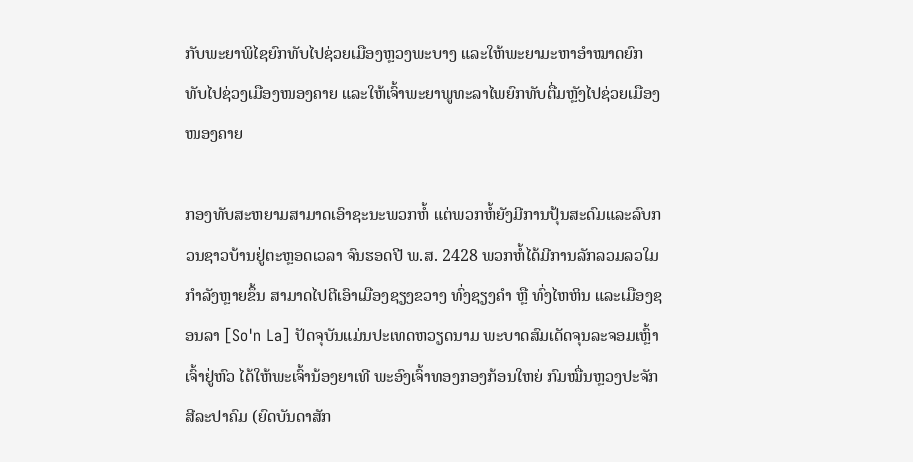ກັບພະຍາພິໄຊຍົກທັບໄປຊ່ວຍເມືອງຫຼວງພະບາງ ແລະໃຫ້ພະຍາມະຫາອຳໝາດຍົກທັບໄປຊ່ວງເມືອງໜອງຄາຍ ແລະໃຫ້ເຈົ້າພະຍາພູທະລາໄພຍົກທັບຕື່ມຫຼັງໄປຊ່ວຍເມືອງໜອງຄາຍ

ກອງທັບສະຫຍາມສາມາດເອົາຊະນະພວກຫໍ້ ແຕ່ພວກຫໍ້ຍັງມີການປຸ້ນສະດົມແລະລົບກວນຊາວບ້ານຢູ່ຕະຫຼອດເວລາ ຈົນຮອດປີ ພ.ສ. 2428 ພວກຫໍ້ໄດ້ມີການລັກລວມລວໃມກຳລັງຫຼາຍຂຶ້ນ ສາມາດໄປຕີເອົາເມືອງຊຽງຂວາງ ທົ່ງຊຽງຄຳ ຫຼື ທົ່ງໄຫຫິນ ແລະເມືອງຊອນລາ [So'n La] ປັດຈຸບັນແມ່ນປະເທດຫວຽດນາມ ພະບາດສົມເດັດຈຸນລະຈອມເຫຼົ້າເຈົ້າຢູ່ຫົວ ໄດ້ໃຫ້ພະເຈົ້ານ້ອງຍາເທີ ພະອົງເຈົ້າທອງກອງກ້ອນໃຫຍ່ ກົມໝື່ນຫຼວງປະຈັກສີລະປາຄົມ (ຍົດບັນດາສັກ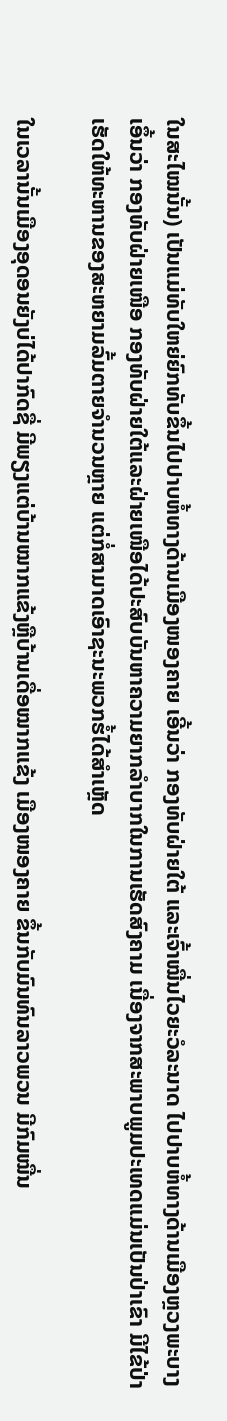ໃນສະໄໝນັ້ນ) ເປັນແມ່ທັບໃຫຍ່ຍົກທັບຂຶ້ນໄປປາບຫໍ້ທາງດ້ານເມືອງໜອງຄາຍ ເອີ້ນວ່າ ກອງທັບຝ່າຍໃຕ້ ແລະເຈົ້າໝື່ນໄວຍະວໍລະນາດ ໄປປາບຫໍ້ທາງດ້ານເມືອງຫຼວງພະບາງ ເອຶ້ນວ່າ ກອງທັບຝ່າຍເໜືອ ກອງທັບຝ່າຍໃຕ້ແລະຝ່າຍເໜືອໄດ້ປະສົບບັນຫາຄວາມຍາກລຳບາກໃນການເຮັດສົງຄາມ ເນື່ອງຈາກສະພາບພູມປະເທດແມ່ນເປັນປ່າເຂົາ ມີໄຂ້ປ່າ ເຮັດໃຫ້ທະຫານຂອງສະຫຍາມລົ້ມຕາຍຈຳນວນຫຼາຍ ແຕ່ກໍ່ສາມາດເອົາຊະນະພວກຮໍ້ໄດ້ສຳເຫຼັດ

ໃນເວລານັ້ນເມືອງອຸດອນຍັງບ່ໄດ້ປາກົດຊື່ ມີພຽງແຕ່ບ້ານໝາກແຂ້ງຫຼືບ້ານເດື່ອໝາກແຂ້ງ ເມືອງໜອງຄາຍ ຂຶ້ນກັບມົນທົນລາວພວນ ມີກົມໝື່ນ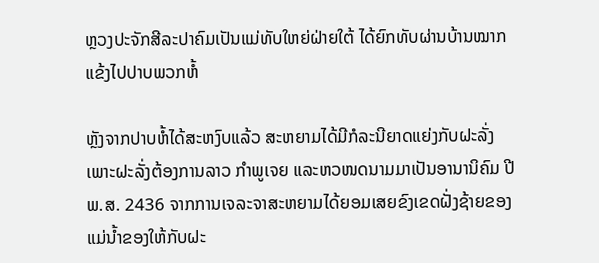ຫຼວງປະຈັກສີລະປາຄົມເປັນແມ່ທັບໃຫຍ່ຝ່າຍໃຕ້ ໄດ້ຍົກທັບຜ່ານບ້ານໝາກແຂ້ງໄປປາບພວກຫໍ້

ຫຼັງຈາກປາບຫໍ້ໄດ້ສະຫງົບແລ້ວ ສະຫຍາມໄດ້ມີກໍລະນີຍາດແຍ່ງກັບຝະລັ່ງ ເພາະຝະລັ່ງຕ້ອງການລາວ ກຳພູເຈຍ ແລະຫວໜດນາມມາເປັນອານານິຄົມ ປີ ພ.ສ. 2436 ຈາກການເຈລະຈາສະຫຍາມໄດ້ຍອມເສຍຂົງເຂດຝັ່ງຊ້າຍຂອງແມ່ນ້ຳຂອງໃຫ້ກັບຝະ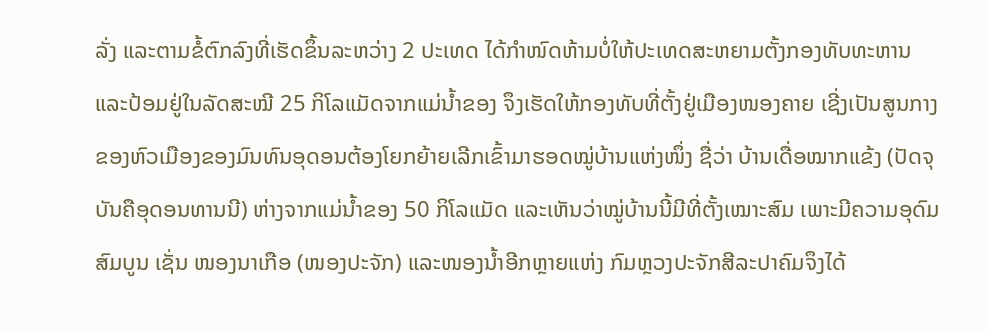ລັ່ງ ແລະຕາມຂໍ້ຕົກລົງທີ່ເຮັດຂຶ້ນລະຫວ່າງ 2 ປະເທດ ໄດ້ກຳໜົດຫ້າມບໍ່ໃຫ້ປະເທດສະຫຍາມຕັ້ງກອງທັບທະຫານແລະປ້ອມຢູ່ໃນລັດສະໝີ 25 ກິໂລແມັດຈາກແມ່ນ້ຳຂອງ ຈຶງເຮັດໃຫ້ກອງທັບທີ່ຕັ້ງຢູ່ເມືອງໜອງຄາຍ ເຊີ່ງເປັນສູນກາງຂອງຫົວເມືອງຂອງມົນທົນອຸດອນຕ້ອງໂຍກຍ້າຍເລີກເຂົ້າມາຮອດໝູ່ບ້ານແຫ່ງໜຶ່ງ ຊື່ວ່າ ບ້ານເດື່ອໝາກແຂ້ງ (ປັດຈຸບັນຄືອຸດອນທານນີ) ຫ່າງຈາກແມ່ນ້ຳຂອງ 50 ກິໂລແມັດ ແລະເຫັນວ່າໝູ່ບ້ານນີ້ມີທີ່ຕັ້ງເໝາະສົມ ເພາະມີຄວາມອຸດົມສົມບູນ ເຊັ່ນ ໜອງນາເກືອ (ໜອງປະຈັກ) ແລະໜອງນ້ຳອີກຫຼາຍແຫ່ງ ກົມຫຼວງປະຈັກສີລະປາຄົມຈຶງໄດ້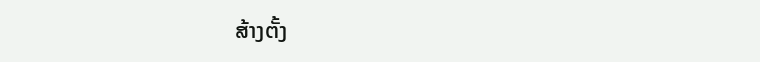ສ້າງຕັ້ງ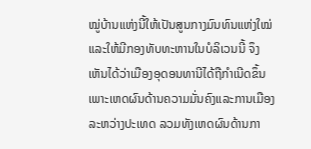ໝູ່ບ້ານແຫ່ງນີ້ໃຫ້ເປັນສູນກາງມົນທົນແຫ່ງໃໝ່ ແລະໃຫ້ມີກອງທັບທະຫານໃນບໍລິເວນນີ້ ຈຶງເຫັນໄດ້ວ່າເມືອງອຸດອນທານີໄດ້ຖືກຳເນີດຂຶ້ນເພາະເຫດຜົນດ້ານຄວາມມັ່ນຄົງແລະການເມືອງລະຫວ່າງປະເທດ ລວມທັງເຫດຜົນດ້ານກາ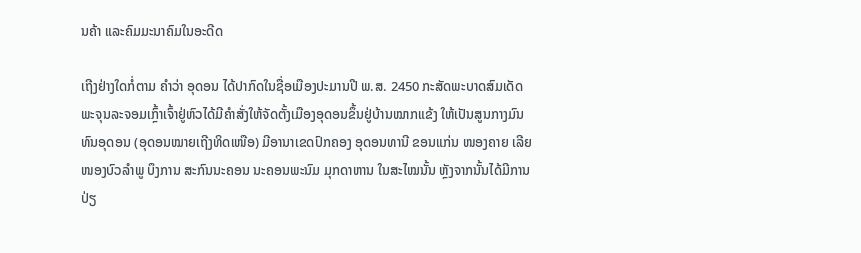ນຄ້າ ແລະຄົມມະນາຄົມໃນອະດີດ

ເຖີງຢ່າງໃດກໍ່ຕາມ ຄຳວ່າ ອຸດອນ ໄດ້ປາກົດໃນຊື່ອເມືອງປະມານປີ ພ.ສ. 2450 ກະສັດພະບາດສົມເດັດພະຈຸນລະຈອມເກຼົ້າເຈົ້າຢູ່ຫົວໄດ້ມີຄຳສັ່ງໃຫ້ຈັດຕັ້ງເມືອງອຸດອນຂຶ້ນຢູ່ບ້ານໝາກແຂ້ງ ໃຫ້ເປັນສູນກາງມົນທົນອຸດອນ (ອຸດອນໝາຍເຖີງທິດເໜືອ) ມີອານາເຂດປົກຄອງ ອຸດອນທານີ ຂອນແກ່ນ ໜອງຄາຍ ເລີຍ ໜອງບົວລຳພູ ບຶງການ ສະກົນນະຄອນ ນະຄອນພະນົມ ມຸກດາຫານ ໃນສະໄໝນັ້ນ ຫຼັງຈາກນັ້ນໄດ້ມີການປ່ຽ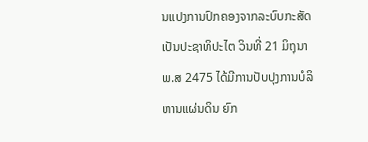ນແປງການປົກຄອງຈາກລະບົບກະສັດເປັນປະຊາທິປະໄຕ ວິນທີ່ 21 ມິຖຸນາ ພ.ສ 2475 ໄດ້ມີການປັບປຸງການບໍລິຫານແຜ່ນດິນ ຍົກ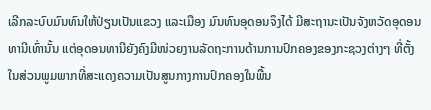ເລີກລະບົບມົນທົນໃຫ້ປ່ຽນເປັນແຂວງ ແລະເມືອງ ມົນທົນອຸດອນຈຶງໄດ້ ມີສະຖານະເປັນຈັງຫວັດອຸດອນທານີເທົ່ານັ້ນ ແຕ່ອຸດອນທານີຍັງຄົງມີໜ່ວຍງານລັດຖະການດ້ານການປົກຄອງຂອງກະຊວງຕ່າງໆ ທີ່ຕັ້ງໃນສ່ວນພູມພາກທີ່ສະແດງຄວາມເປັນສູນກາງການປົກຄອງໃນພື້ນ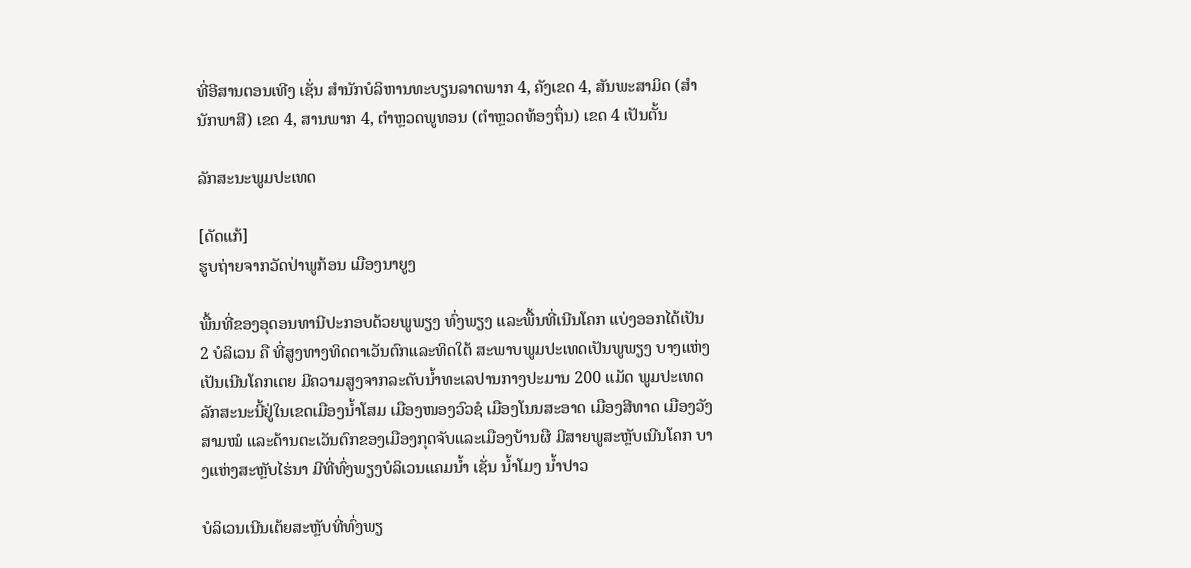ທີ່ອີສານຕອນເທີງ ເຊັ່ນ ສຳນັກບໍລິຫານທະບຽນລາດພາກ 4, ຄັງເຂດ 4, ສັນພະສາມິດ (ສຳນັກພາສີ) ເຂດ 4, ສານພາກ 4, ຕຳຫຼວດພູທອນ (ຕຳຫຼວດທ້ອງຖຶ່ນ) ເຂດ 4 ເປັນຕັ້ນ

ລັກສະນະພູມປະເທດ

[ດັດແກ້]
ຮູບຖ່າຍຈາກວັດປ່າພູກ້ອນ ເມືອງນາຍູງ

ພື້ນທີ່ຂອງອຸດອນທານີປະກອບດ້ວຍພູພຽງ ທົ່ງພຽງ ແລະພື້ນທີ່ເນີນໂຄກ ແບ່ງອອກໄດ້ເປັນ 2 ບໍລິເວນ ຄື ທີ່ສູງທາງທິດຕາເວັນຕົກແລະທິດໃຕ້ ສະພາບພູມປະເທດເປັນພູພຽງ ບາງແຫ່ງເປັນເນີນໂຄກເຕຍ ມີຄວາມສູງຈາກລະດັບນ້ຳທະເລປານກາງປະມານ 200 ແມັດ ພູມປະເທດລັກສະນະນີ້ຢູ່ໃນເຂດເມືອງນ້ຳໂສມ ເມືອງໜອງວົວຊໍ ເມືອງໂນນສະອາດ ເມືອງສີທາດ ເມືອງວັງສາມໝໍ ແລະດ້ານຕະເວັນຕົກຂອງເມືອງກຸດຈັບແລະເມືອງບ້ານຜື ມີສາຍພູສະຫຼັບເນີນໂຄກ ບາງແຫ່ງສະຫຼັບໄຮ່ນາ ມີທີ່ທົ່ງພຽງບໍລິເວນແຄມນ້ຳ ເຊັ່ນ ນ້ຳໂມງ ນ້ຳປາວ

ບໍລິເວນເນີນເຕ້ຍສະຫຼັບທີ່ທົ່ງພຽ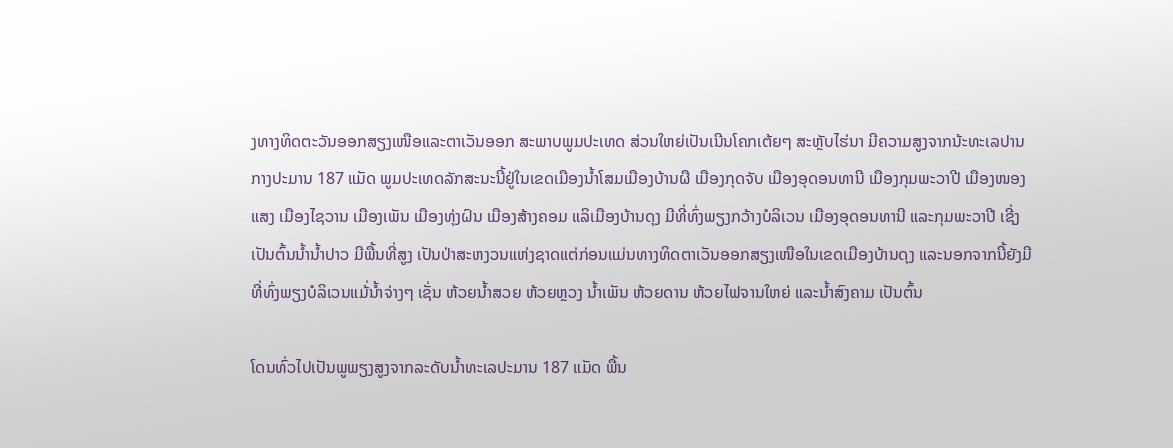ງທາງທິດຕະວັນອອກສຽງເໜືອແລະຕາເວັນອອກ ສະພາບພູມປະເທດ ສ່ວນໃຫຍ່ເປັນເນີນໂຄກເຕ້ຍໆ ສະຫຼັບໄຮ່ນາ ມີຄວາມສູງຈາກນ້ະທະເລປານກາງປະມານ 187 ແມັດ ພູມປະເທດລັກສະນະນີ້ຢູ່ໃນເຂດເມືອງນ້ຳໂສມເມືອງບ້ານຜື ເມືອງກຸດຈັບ ເມືອງອຸດອນທານີ ເມືອງກຸມພະວາປີ ເມືອງໜອງແສງ ເມືອງໄຊວານ ເມືອງເພັນ ເມືອງທຸ່ງຝົນ ເມືອງສ້າງຄອມ ແລິເມືອງບ້ານດຸງ ມີທີ່ທົ່ງພຽງກວ້າງບໍລິເວນ ເມືອງອຸດອນທານີ ແລະກຸມພະວາປີ ເຊີ່ງເປັນຕົ້ນນ້ຳນ້ຳປາວ ມີພື້ນທີ່ສູງ ເປັນປ່າສະຫງວນແຫ່ງຊາດແຕ່ກ່ອນແມ່ນທາງທິດຕາເວັນອອກສຽງເໜືອໃນເຂດເມືອງບ້ານດຸງ ແລະນອກຈາກນີ້ຍັງມີທີ່ທົ່ງພຽງບໍລິເວນແມ້່ນ້ຳຈ່າງໆ ເຊັ່ນ ຫ້ວຍນ້ຳສວຍ ຫ້ວຍຫຼວງ ນ້ຳເພັນ ຫ້ວຍດານ ຫ້ວຍໄຟຈານໃຫຍ່ ແລະນ້ຳສົງຄາມ ເປັນຕົ້ນ

ໂດນທົ່ວໄປເປັນພູພຽງສູງຈາກລະດັບນ້ຳທະເລປະມານ 187 ແມັດ ພື້ນ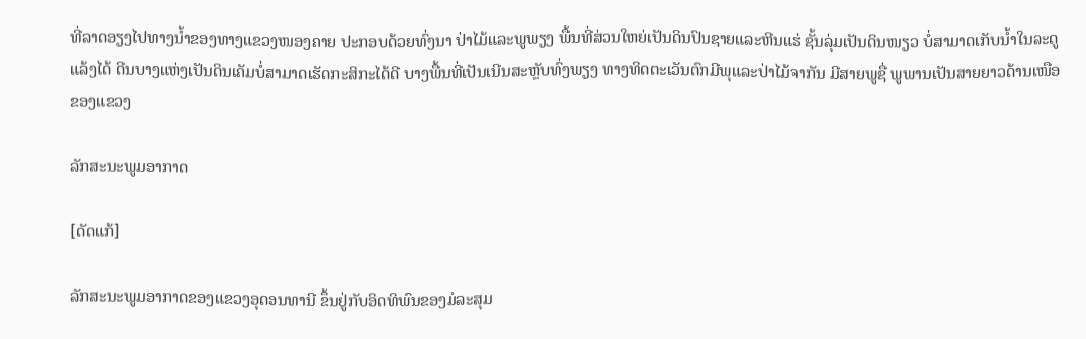ທີ່ລາດອຽງໄປທາງນ້ຳຂອງທາງແຂວງໜອງຄາຍ ປະກອບດ້ວຍທົ່ງນາ ປ່າໄມ້ແລະພູພຽງ ພື້ນທີ່ສ່ວນໃຫຍ່ເປັນດິນປົນຊາຍແລະຫີນແຮ່ ຊັ້ນລຸ່ມເປັນດິນໜຽວ ບໍ່ສາມາດເກັບນ້ຳໃນລະດູແລ້ງໄດ້ ດີນບາງແຫ່ງເປັນດິນເຄັມບໍ່ສາມາດເຮັດກະສິກະໄດ້ດີ ບາງພື້ນທີ່ເປັນເນີນສະຫຼັບທົ່ງພຽງ ທາງທິດຕະເວັນຕົກມີພຸແລະປ່າໄມ້ຈາກັນ ມີສາຍພູຊື່ ພູພານເປັນສາຍຍາວດ້ານເໜືອຂອງແຂວງ

ລັກສະນະພູມອາກາດ

[ດັດແກ້]

ລັກສະນະພູມອາກາດຂອງແຂວງອຸດອນທານີ ຂຶ້ນຢູ່ກັບອິດທິພົນຂອງມໍລະສຸມ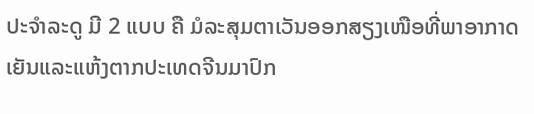ປະຈຳລະດູ ມີ 2 ແບບ ຄື ມໍລະສຸມຕາເວັນອອກສຽງເໜືອທີ່ພາອາກາດເຍັນແລະແຫ້ງຕາກປະເທດຈີນມາປົກ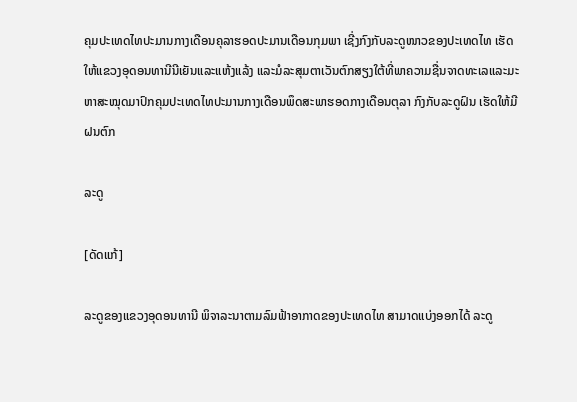ຄຸມປະເທດໄທປະມານກາງເດືອນຄຸລາຮອດປະມານເດືອນກຸມພາ ເຊີ່ງກົງກັບລະດູໜາວຂອງປະເທດໄທ ເຮັດໃຫ້ແຂວງອຸດອນທານີນີເຍັນແລະແຫ້ງແລ້ງ ແລະມໍລະສຸມຕາເວັນຕົກສຽງໃຕ້ທີ່ພາຄວາມຊື່ນຈາດທະເລແລະມະຫາສະໝຸດມາປົກຄຸມປະເທດໄທປະມານກາງເດືອນພຶດສະພາຮອດກາງເດືອນຕຸລາ ກົງກັບລະດູຝົນ ເຮັດໃຫ້ມີຝນຕົກ

ລະດູ

[ດັດແກ້]

ລະດູຂອງແຂວງອຸດອນທານີ ພິຈາລະນາຕາມລົມຟ້າອາກາດຂອງປະເທດໄທ ສາມາດແບ່ງອອກໄດ້ ລະດູ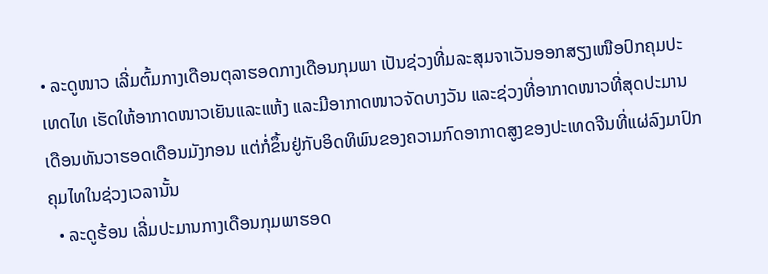• ລະດູໜາວ ເລີ່ມຕົ້ມກາງເດືອນຕຸລາຮອດກາງເດືອນກຸມພາ ເປັນຊ່ວງທີ່ມລະສຸມຈາເວັນອອກສຽງເໜືອປົກຄຸມປະເທດໄທ ເຮັດໃຫ້ອາກາດໜາວເຍັນແລະແຫ້ງ ແລະມີອາກາດໜາວຈັດບາງວັນ ແລະຊ່ວງທີ່ອາກາດໜາວທີ່ສຸດປະມານເດືອນທັນວາຮອດເດືອນມັງກອນ ແຕ່ກໍ່ຂຶ້ນຢູ່ກັບອິດທິພົນຂອງຄວາມກົດອາກາດສູງຂອງປະເທດຈີນທີ່ແຜ່ລົງມາປົກຄຸມໄທໃນຊ່ວງເວລານັ້ນ
  • ລະດູຮ້ອນ ເລີ່ມປະມານກາງເດືອນກຸມພາຮອດ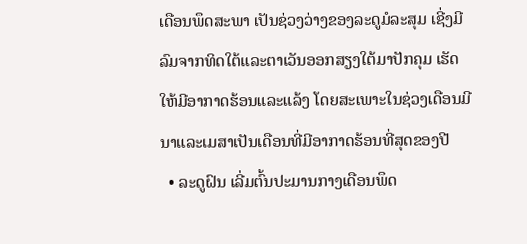ເດືອນພຶດສະພາ ເປັນຊ່ວງວ່າງຂອງລະດູມໍລະສຸມ ເຊີ່ງມີລົມຈາກທິດໃຕ້ແລະຕາເວັນອອກສຽງໃຕ້ມາປັກຄຸມ ເຮັດໃຫ້ມີອາກາດຮ້ອນແລະແລ້ງ ໂດຍສະເພາະໃນຊ່ວງເດືອນມີນາແລະເມສາເປັນເດືອນທີ່ມີອາກາດຮ້ອນທີ່ສຸດຂອງປີ
  • ລະດູຝົນ ເລີ່ມຕົ້ນປະມານກາງເດືອນພຶດ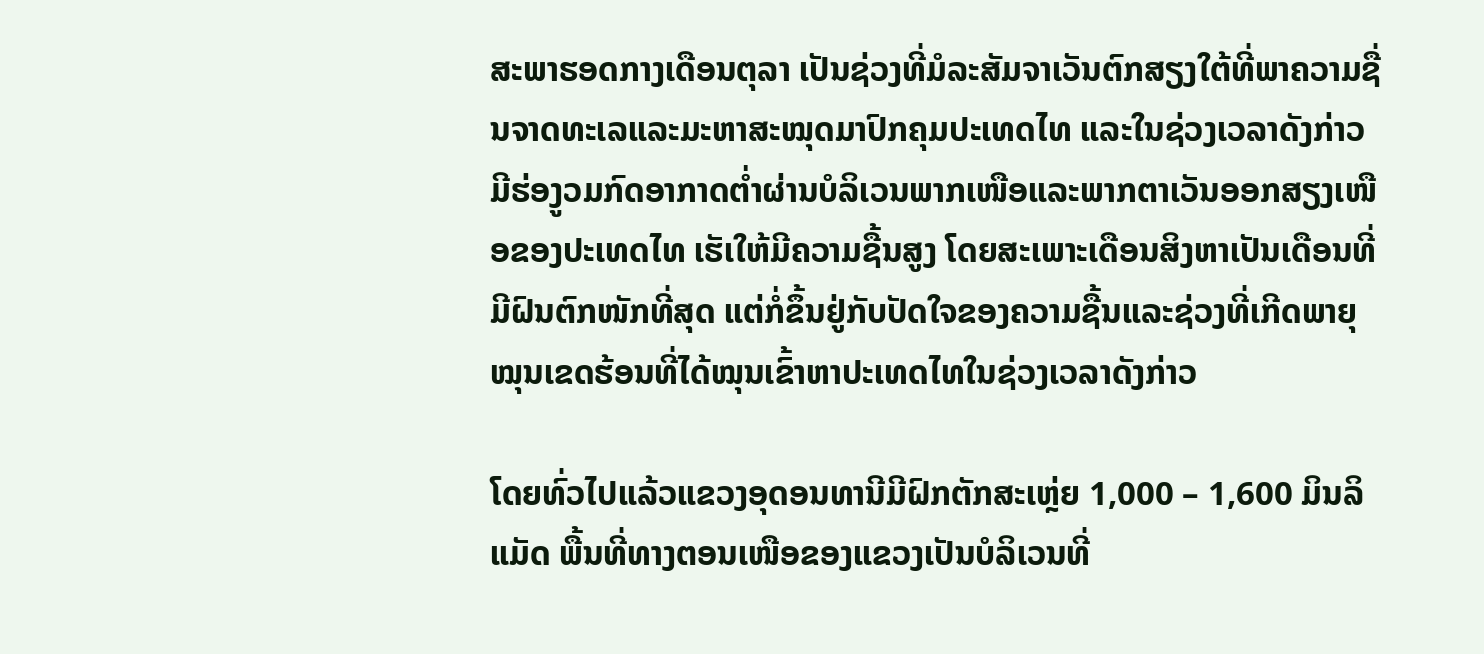ສະພາຮອດກາງເດືອນຕຸລາ ເປັນຊ່ວງທີ່ມໍລະສັມຈາເວັນຕົກສຽງໃຕ້ທີ່ພາຄວາມຊື່ນຈາດທະເລແລະມະຫາສະໝຸດມາປົກຄຸມປະເທດໄທ ແລະໃນຊ່ວງເວລາດັງກ່າວມີຮ່ອງູວມກົດອາກາດຕ່ຳຜ່ານບໍລິເວນພາກເໜືອແລະພາກຕາເວັນອອກສຽງເໜືອຂອງປະເທດໄທ ເຮັເໃຫ້ມີຄວາມຊື້ນສູງ ໂດຍສະເພາະເດືອນສິງຫາເປັນເດືອນທີ່ມີຝົນຕົກໜັກທີ່ສຸດ ແຕ່ກໍ່ຂຶ້ນຢູ່ກັບປັດໃຈຂອງຄວາມຊື້ນແລະຊ່ວງທີ່ເກີດພາຍຸໝຸນເຂດຮ້ອນທີ່ໄດ້ໝຸນເຂົ້າຫາປະເທດໄທໃນຊ່ວງເວລາດັງກ່າວ

ໂດຍທົ່ວໄປແລ້ວແຂວງອຸດອນທານີມີຝົກຕັກສະເຫຼ່ຍ 1,000 – 1,600 ມິນລິແມັດ ພື້ນທີ່ທາງຕອນເໜືອຂອງແຂວງເປັນບໍລິເວນທີ່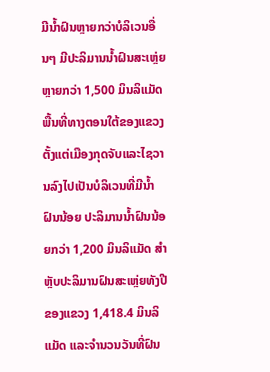ມີນ້ຳຝົນຫຼາຍກວ່າບໍລິເວນອື່ນໆ ມີປະລິມານນ້ຳຝົນສະເຫຼ່ຍຫຼາຍກວ່າ 1,500 ມິນລິແມັດ ພື້ນທີ່ທາງຕອນໃຕ້ຂອງແຂວງຕັ້ງແຕ່ເມືອງກຸດຈັບແລະໄຊວານລົງໄປເປັນບໍລິເວນທີ່ມີນ້ຳຝົນນ້ອຍ ປະລິມານນ້ຳຝົນນ້ອຍກວ່າ 1,200 ມິນລິແມັດ ສຳຫຼັບປະລິມານຝົນສະເຫຼ່ຍທັງປີຂອງແຂວງ 1,418.4 ມິນລິແມັດ ແລະຈຳນວນວັນທີ່ຝົນ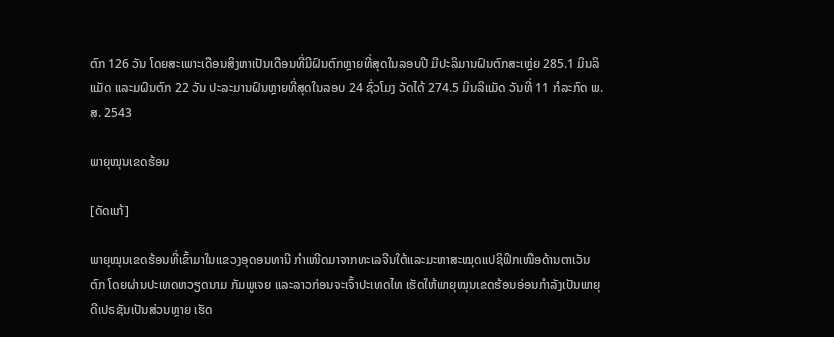ຕົກ 126 ວັນ ໂດຍສະເພາະເດືອນສິງຫາເປັນເດືອນທີ່ມີຝົນຕົກຫຼາຍທີ່ສຸດໃນລອບປີ ມີປະລິມານຝົນຕົກສະເຫຼ່ຍ 285.1 ມິນລິແມັດ ແລະມຝົນຕົກ 22 ວັນ ປະລະມານຝົນຫຼາຍທີ່ສຸດໃນລອບ 24 ຊົ່ວໂມງ ວັດໄດ້ 274.5 ມິນລິແມັດ ວັນທີ່ 11 ກໍລະກົດ ພ.ສ. 2543

ພາຍຸໝຸນເຂດຮ້ອນ

[ດັດແກ້]

ພາຍຸໝຸນເຂດຮ້ອນທີ່ເຂົ້າມາໃນແຂວງອຸດອນທານີ ກຳເໜີດມາຈາກທະເລຈີນໃຕ້ແລະມະຫາສະໝຸດແປຊິຟິກເໜືອດ້ານຕາເວັນຕົກ ໂດຍຜ່ານປະເທດຫວຽດນາມ ກັມພູເຈຍ ແລະລາວກ່ອນຈະເຈົ້າປະເທດໄທ ເຮັດໃຫ້ພາຍຸໝຸນເຂດຮ້ອນອ່ອນກຳລັງເປັນພາຍຸດີເປຣຊັນເປັນສ່ວນຫຼາຍ ເຮັດ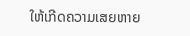ໃຫ້ເກີດຄວາມເສຍຫາຍ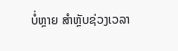ບໍ່ຫຼາຍ ສຳຫຼັບຊ່ວງເວລາ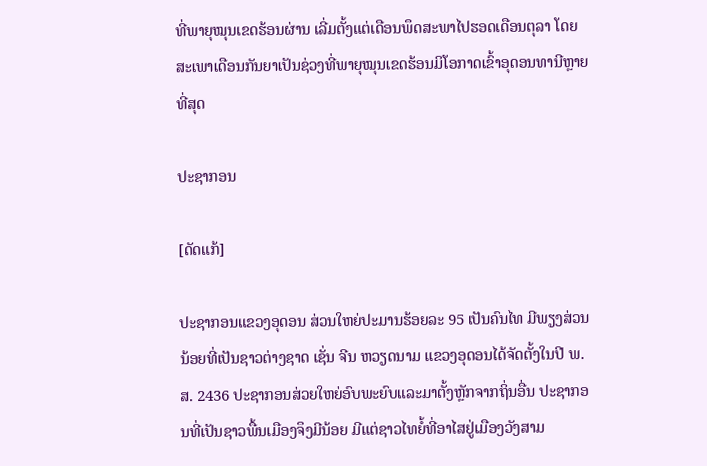ທີ່ພາຍຸໝຸນເຂດຮ້ອນຜ່ານ ເລີ່ມຕັ້ງແຕ່ເດືອນພຶດສະພາໄປຮອດເດືອນຕຸລາ ໂດຍສະເພາເດືອນກັນຍາເປັນຊ່ວງທີ່ພາຍຸໝຸນເຂດຮ້ອນມິໂອກາດເຂົ້າອຸດອນທານີຫຼາຍທີ່ສຸດ

ປະຊາກອນ

[ດັດແກ້]

ປະຊາກອນແຂວງອຸດອນ ສ່ວນໃຫຍ່ປະມານຮ້ອຍລະ 95 ເປັນຄົນໄທ ມີພຽງສ່ວນນ້ອຍທີ່ເປັນຊາວຕ່າງຊາດ ເຊັ່ນ ຈີນ ຫວຽດນາມ ແຂວງອຸດອນໄດ້ຈັດຕັ້ງໃນປີ ພ.ສ. 2436 ປະຊາກອນສ່ວຍໃຫຍ່ອົບພະຍົບແລະມາຕັ້ງຫຼັກຈາກຖິ່ນອື່ນ ປະຊາກອນທີ່ເປັນຊາວພື້ນເມືອງຈຶງມີນ້ອຍ ມີແຕ່ຊາວໄທຍໍ້ທີ່ອາໄສຢູ່ເມືອງວັງສາມ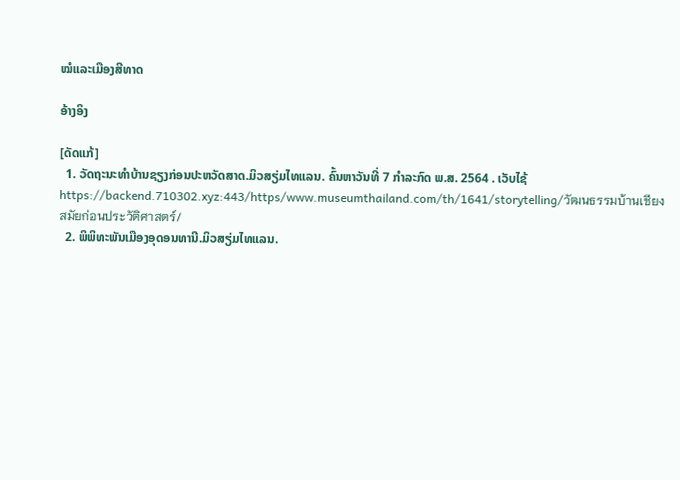ໝໍແລະເມືອງສີທາດ

ອ້າງອິງ

[ດັດແກ້]
  1. ວັດຖະນະທຳບ້ານຊຽງກ່ອນປະຫວັດສາດ.ມິວສຽ່ມໄທແລນ. ຄົ້ນຫາວັນທີ່ 7 ກຳລະກົດ ພ.ສ. 2564 . ເວັບໄຊ້ https://www.museumthailand.com/th/1641/storytelling/วัฒนธรรมบ้านเชียงสมัยก่อนประวัติศาสตร์/
  2. ພິພິທະພັນເມືອງອຸດອນທານີ.ມິວສຽ່ມໄທແລນ.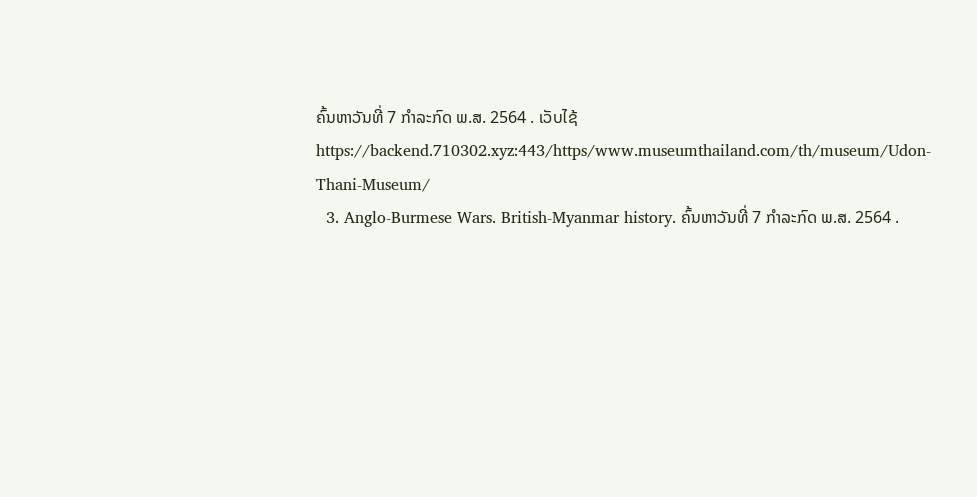ຄົ້ນຫາວັນທີ່ 7 ກຳລະກົດ ພ.ສ. 2564 . ເວັບໄຊ້ https://www.museumthailand.com/th/museum/Udon-Thani-Museum/
  3. Anglo-Burmese Wars. British-Myanmar history. ຄົ້ນຫາວັນທີ່ 7 ກຳລະກົດ ພ.ສ. 2564 .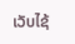ເວັບໄຊ້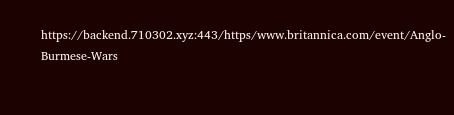https://www.britannica.com/event/Anglo-Burmese-Wars